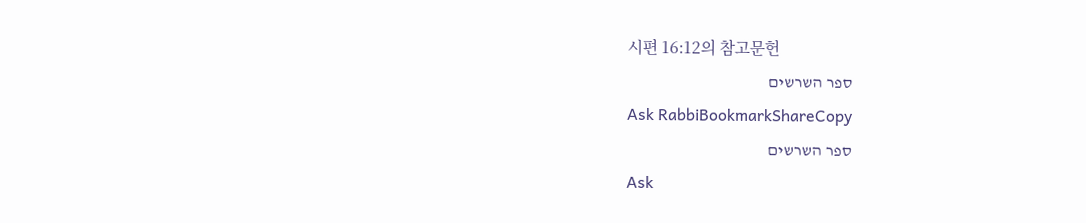시편 16:12의 참고문헌
ספר השרשים
Ask RabbiBookmarkShareCopy
ספר השרשים
Ask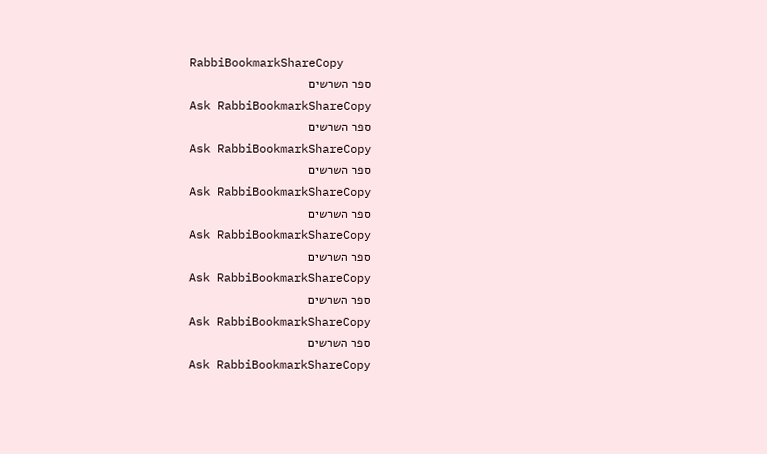RabbiBookmarkShareCopy
ספר השרשים
Ask RabbiBookmarkShareCopy
ספר השרשים
Ask RabbiBookmarkShareCopy
ספר השרשים
Ask RabbiBookmarkShareCopy
ספר השרשים
Ask RabbiBookmarkShareCopy
ספר השרשים
Ask RabbiBookmarkShareCopy
ספר השרשים
Ask RabbiBookmarkShareCopy
ספר השרשים
Ask RabbiBookmarkShareCopy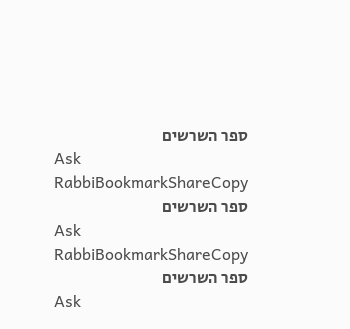ספר השרשים
Ask RabbiBookmarkShareCopy
ספר השרשים
Ask RabbiBookmarkShareCopy
ספר השרשים
Ask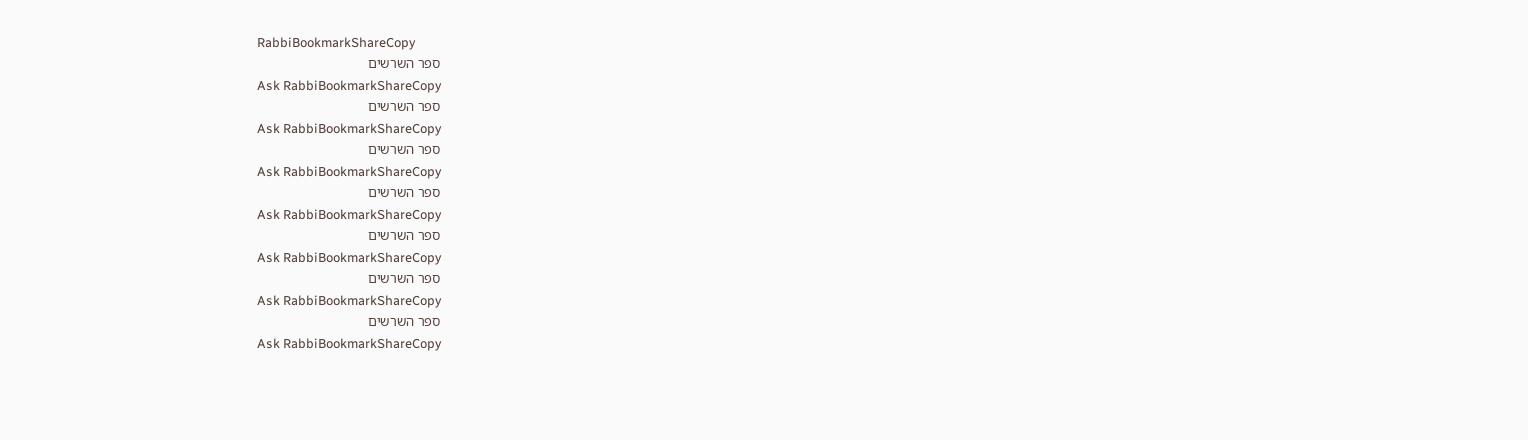RabbiBookmarkShareCopy
ספר השרשים
Ask RabbiBookmarkShareCopy
ספר השרשים
Ask RabbiBookmarkShareCopy
ספר השרשים
Ask RabbiBookmarkShareCopy
ספר השרשים
Ask RabbiBookmarkShareCopy
ספר השרשים
Ask RabbiBookmarkShareCopy
ספר השרשים
Ask RabbiBookmarkShareCopy
ספר השרשים
Ask RabbiBookmarkShareCopy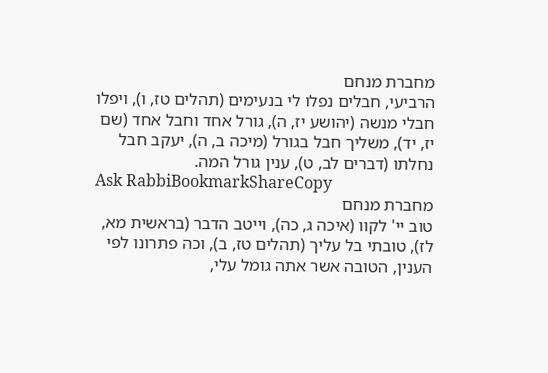מחברת מנחם
הרביעי, חבלים נפלו לי בנעימים (תהלים טז, ו), ויפלו חבלי מנשה (יהושע יז, ה), גורל אחד וחבל אחד (שם יז, יד), משליך חבל בגורל (מיכה ב, ה), יעקב חבל נחלתו (דברים לב, ט), ענין גורל המה.
Ask RabbiBookmarkShareCopy
מחברת מנחם
טוב יי' לקוו (איכה ג, כה), וייטב הדבר (בראשית מא, לז), טובתי בל עליך (תהלים טז, ב), וכה פתרונו לפי הענין, הטובה אשר אתה גומל עלי,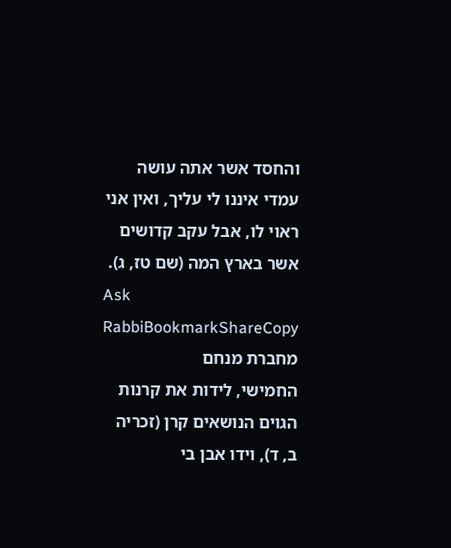והחסד אשר אתה עושה עמדי איננו לי עליך, ואין אני ראוי לו, אבל עקב קדושים אשר בארץ המה (שם טז, ג).
Ask RabbiBookmarkShareCopy
מחברת מנחם
החמישי, לידות את קרנות הגוים הנושאים קרן (זכריה ב, ד), וידו אבן בי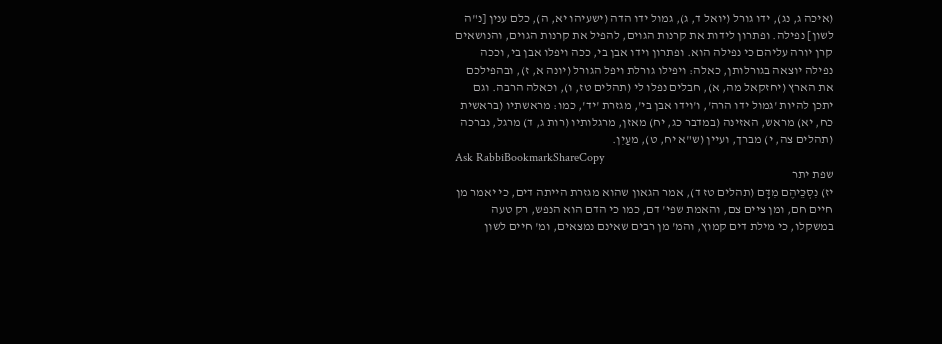(איכה ג, נג), ידו גורל (יואל ד, ג), גמול ידו הדה (ישעיהו יא, ה), כלם ענין [נ"ה לשון] נפילה. ופתרון לידות את קרנות הגוים, להפיל את קרנות הגוים, והנושאים קרן יורה עליהם כי נפילה הוא. ופתרון וידו אבן בי, ככה ויפלו אבן בי, וככה נפילה יוצאה בגורלותן, כאלה: ויפילו גורלת ויפל הגורל (יונה א, ז), ובהפילכם את הארץ (יחזקאל מה, א), חבלים נפלו לי (תהלים טז, ו), וכאלה הרבה. וגם יתכן להיות 'גמול ידו הרה', ו'וידו אבן בי', מגזרת 'יד', כמו: מראשתיו (בראשית כח, יא) מראש, האזינה (במדבר כג, יח) מאזן, מרגלותיו (רות ג, ד) מרגל, נברכה (תהלים צה, י) מברך, ועיין (ש"א יח, ט), מעַיִן.
Ask RabbiBookmarkShareCopy
שפת יתר
יז) נִסְכֵּיהֶם מִדָּם (תהלים טז ד), אמר הגאון שהוא מגזרת הייתה דים, כי יאמר מן חיים חם, ומן ציים צם, והאמת שפי' דם, כמו כי הדם הוא הנפש, רק טעה במשקלו, כי מילת דים קמוץ, והמ' מן רבים שאינם נמצאים, ומ' חיים לשון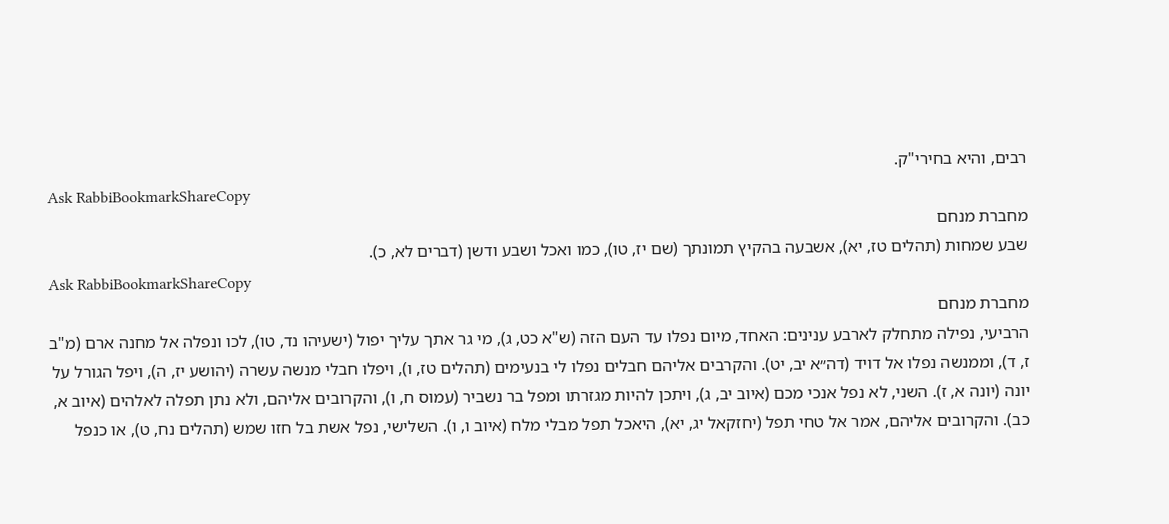רבים, והיא בחירי"ק.
Ask RabbiBookmarkShareCopy
מחברת מנחם
שבע שמחות (תהלים טז, יא), אשבעה בהקיץ תמונתך (שם יז, טו), כמו ואכל ושבע ודשן (דברים לא, כ).
Ask RabbiBookmarkShareCopy
מחברת מנחם
הרביעי, נפילה מתחלק לארבע ענינים: האחד, מיום נפלו עד העם הזה (ש"א כט, ג), מי גר אתך עליך יפול (ישעיהו נד, טו), לכו ונפלה אל מחנה ארם (מ"ב ז, ד), וממנשה נפלו אל דויד (דה״א יב, יט). והקרבים אליהם חבלים נפלו לי בנעימים (תהלים טז, ו), ויפלו חבלי מנשה עשרה (יהושע יז, ה), ויפל הגורל על יונה (יונה א, ז). השני, לא נפל אנכי מכם (איוב יב, ג), ויתכן להיות מגזרתו ומפל בר נשביר (עמוס ח, ו), והקרובים אליהם, ולא נתן תפלה לאלהים (איוב א, כב). והקרובים אליהם, אמר אל טחי תפל (יחזקאל יג, יא), היאכל תפל מבלי מלח (איוב ו, ו). השלישי, נפל אשת בל חזו שמש (תהלים נח, ט), או כנפל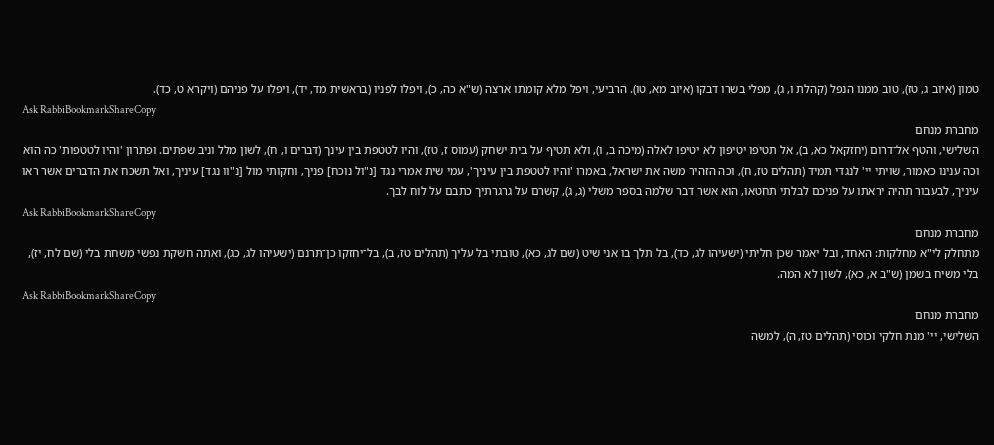טמון (איוב ג, טז), טוב ממנו הנפל (קהלת ו, ג), מפלי בשרו דבקו (איוב מא, טו). הרביעי, ויפל מלא קומתו ארצה (ש"א כה, כ), ויפלו לפניו (בראשית מד, יד), ויפלו על פניהם (ויקרא ט, כד).
Ask RabbiBookmarkShareCopy
מחברת מנחם
השלישי, והטף אל־דרום (יחזקאל כא, ב), אל תטיפו יטיפון לא יטיפו לאלה (מיכה ב, ו), ולא תטיף על בית ישחק (עמוס ז, טז), והיו לטטפת בין עינך (דברים ו, ח), לשון מלל וניב שפתים. ופתרון 'והיו לטטפות' כה הוא וכה ענינו כאמור, שויתי יי' לנגדי תמיד (תהלים טז, ח), וכה הזהיר משה את ישראל, באמרו 'והיו לטטפת בין עיניך', עמי שית אמרי נגד [נ"ול נוכח] פניך, וחקותי מול [נ"וו נגד] עיניך, ואל תשכח את הדברים אשר ראו עיניך, לבעבור תהיה יראתו על פניכם לבלתי תחטאו, הוא אשר דבר שלמה בספר משלי (ג, ג), קשרם על גרגרתיך כתבם על לוח לבך.
Ask RabbiBookmarkShareCopy
מחברת מנחם
מתחלק לי"א מחלקות: האחד, ובל יאמר שכן חליתי (ישעיהו לג, כד), בל תלך בו אני שיט (שם לג, כא), טובתי בל עליך (תהלים טז, ב), בל־יחזקו כן־תּרנם (ישעיהו לג, כג), ואתה חשקת נפשי משחת בלי (שם לח, יז), בלי משיח בשמן (ש"ב א, כא), לשון לא המה.
Ask RabbiBookmarkShareCopy
מחברת מנחם
השלישי, יי' מנת חלקי וכוסי (תהלים טז, ה), למשה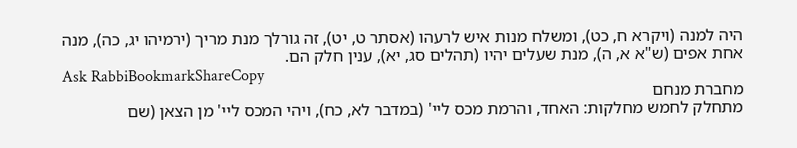היה למנה (ויקרא ח, כט), ומשלח מנות איש לרעהו (אסתר ט, יט), זה גורלך מנת מריך (ירמיהו יג, כה), מנה אחת אפים (ש"א א, ה), מנת שעלים יהיו (תהלים סג, יא), ענין חלק הם.
Ask RabbiBookmarkShareCopy
מחברת מנחם
מתחלק לחמש מחלקות: האחד, והרמת מכס ליי' (במדבר לא, כח), ויהי המכס ליי' מן הצאן (שם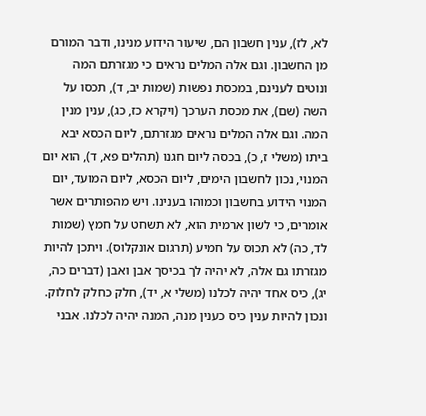לא, לז), ענין חשבון הם, שיעור הידוע מנינו, ודבר המורם מן החשבון. וגם אלה המלים נראים כי מגזרתם המה ונוטים לענינם, במכסת נפשות (שמות יב, ד), תכסו על השה (שם), את מכסת הערכך (ויקרא כז, כג), ענין מנין המה. וגם אלה המלים נראים מגזרתם, ליום הכסא יבא ביתו (משלי ז, כ), בכסה ליום חגנו (תהלים פא, ד), הוא יום המנוי, נכון לחשבון הימים, ליום הכסא, ליום המועד, יום המנוי הידוע בחשבון וכמוהו בענינו. ויש מהפותרים אשר אומרים, כי לשון ארמית הוא, לא תשחט על חמץ (שמות לד, כה) לא תכוס על חמיע (תרגום אונקלוס). ויתכן להיות מגזרתו גם אלה, לא יהיה לך בכיסך אבן ואבן (דברים כה, יג), כיס אחד יהיה לכלנו (משלי א, יד), חלק כחלק לחלוק. ונכון להיות ענין כיס כענין מנה, המנה יהיה לכלנו. אבני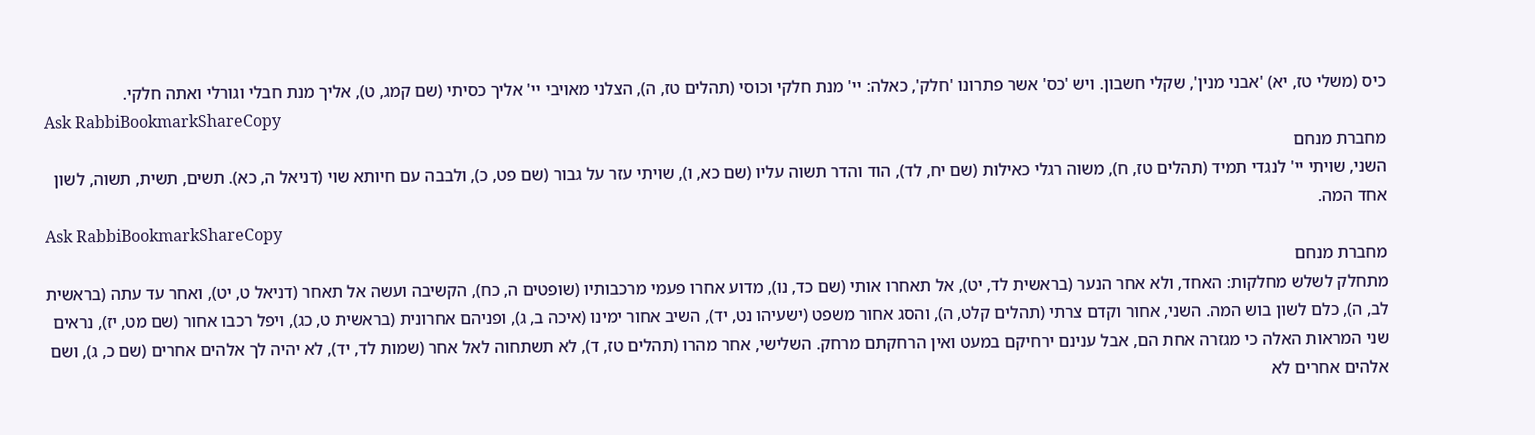כיס (משלי טז, יא) 'אבני מנין', שקלי חשבון. ויש 'כס' אשר פתרונו 'חלק', כאלה: יי' מנת חלקי וכוסי (תהלים טז, ה), הצלני מאויבי יי' אליך כסיתי (שם קמג, ט), אליך מנת חבלי וגורלי ואתה חלקי.
Ask RabbiBookmarkShareCopy
מחברת מנחם
השני, שויתי יי' לנגדי תמיד (תהלים טז, ח), משוה רגלי כאילות (שם יח, לד), הוד והדר תשוה עליו (שם כא, ו), שויתי עזר על גבור (שם פט, כ), ולבבה עם חיותא שוי (דניאל ה, כא). תשים, תשית, תשוה, לשון אחד המה.
Ask RabbiBookmarkShareCopy
מחברת מנחם
מתחלק לשלש מחלקות: האחד, ולא אחר הנער (בראשית לד, יט), אל תאחרו אותי (שם כד, נו), מדוע אחרו פעמי מרכבותיו (שופטים ה, כח), הקשיבה ועשה אל תאחר (דניאל ט, יט), ואחר עד עתה (בראשית לב, ה), כלם לשון בוש המה. השני, אחור וקדם צרתי (תהלים קלט, ה), והסג אחור משפט (ישעיהו נט, יד), השיב אחור ימינו (איכה ב, ג), ופניהם אחרונית (בראשית ט, כג), ויפל רכבו אחור (שם מט, יז), נראים שני המראות האלה כי מגזרה אחת הם, אבל ענינם ירחיקם במעט ואין הרחקתם מרחק. השלישי, אחר מהרו (תהלים טז, ד), לא תשתחוה לאל אחר (שמות לד, יד), לא יהיה לך אלהים אחרים (שם כ, ג), ושם אלהים אחרים לא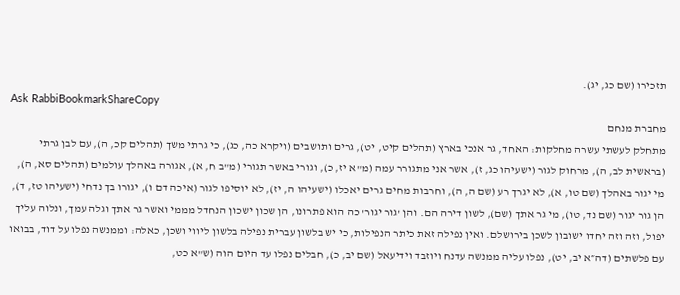תזכירו (שם כג, יג).
Ask RabbiBookmarkShareCopy
מחברת מנחם
מתחלק לעשתי עשרה מחלקות: האחד, גר אנכי בארץ (תהלים קיט, יט), גרים ותושבים (ויקרא כה, כג), כי גרתי משך (תהלים קכ, ה), עם לבן גרתי (בראשית לב, ה), מרחוק לגור (ישעיהו כג, ז), אשר אני מתגורר עמה (מ"א יז, כ), וגורי באשר תגורי (מ"ב ח, א), אגורה באהלך עולמים (תהלים סא, ה), מי יגור באהלך (שם טו, א), לא יגרך רע (שם ה, ה), וחרבות מחים גרים יאכלו (ישעיהו ה, יז), לא יוסיפו לגור (איכה דם ו), יגורו בך נדחי (ישעיהו טז, ד), הן גור יגור (שם נד, טו), מי גר אתך (שם), לשון דירה הם. והן 'גור יגור' כה הוא פתרונו, הן שכון ישכון הנחדל מממי ואשר גר אתך וגלה עמך, ונלוה עליך יפול, וזה וזה יחדו ישובון לשכן בירושלם. ואין נפילה זאת כיתר הנפילות, כי יש בלשון עברית נפילה בלשון ליווי ושכן, כאלה: וממנשה נפלו על דוד, בבואו עם פלשתים (דה״א יב, יט), נפלו עליה ממנשה עדנח ויוזבד וידיעאל (שם יב, כ), חבלים נפלו עד היום הוה (ש"א כט,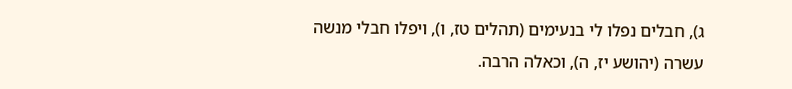ג), חבלים נפלו לי בנעימים (תהלים טז, ו), ויפלו חבלי מנשה עשרה (יהושע יז, ה), וכאלה הרבה.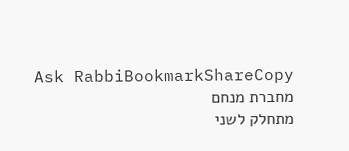Ask RabbiBookmarkShareCopy
מחברת מנחם
מתחלק לשני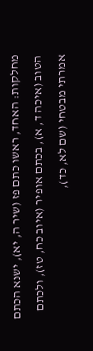מחלקות: האחד, ראשו כתם פז (שיר ה, יא), ישנא הכתם הטוב (איכה ד, א), בכתם אופיר (איוב כח, טז), ולכתם אמרתי מבטחי (שם לא, כד),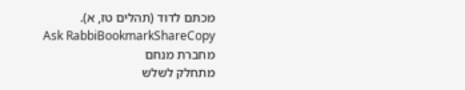מכתם לדוד (תהלים טז, א).
Ask RabbiBookmarkShareCopy
מחברת מנחם
מתחלק לשלש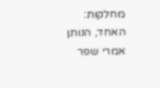מחלקות: האחד, הנותן אמרי שפר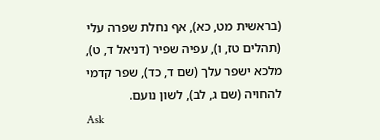(בראשית מט, כא), אף נחלת שפרה עלי (תהלים טז, ו), עפיה שפיר (דניאל ד, ט), מלכא ישפר עלך (שם ד, כד), שפר קדמי להחויה (שם ג, לב), לשון נועם.
Ask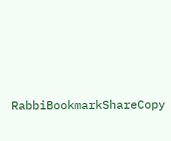RabbiBookmarkShareCopy